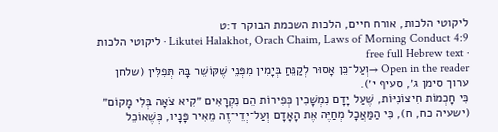ליקוטי הלכות, אורח חיים, הלכות השכמת הבוקר ד:ט
Likutei Halakhot, Orach Chaim, Laws of Morning Conduct 4:9 · ליקוטי הלכות · free full Hebrew text
Open in the reader →וְעַל־כֵּן אָסוּר לְקַנֵּחַ בְּיָמִין מִפְּנֵי שֶׁקּוֹשֵׁר בָּהּ תְּפִלִּין (שלחן ערוך סימן ג׳, סעיף י׳).
כִּי חָכְמוֹת חִיצוֹנִיּוֹת, שֶׁעַל יָדָם נִמְשָׁכִין כְּפִירוֹת הֵם נִקְרָאִים ״קִיא צֹאָה בְּלִי מָקוֹם״ (ישעיה כח, ח), כִּי הַמַּאֲכָל מְחַיֶּה אֶת הָאָדָם וְעַל־יְדֵי־זֶה מֵאִיר פָּנָיו, כְּשֶׁאוֹכֵל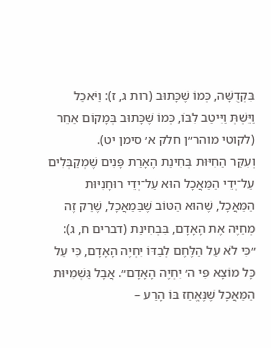בִּקְדֻשָּׁה, כְּמוֹ שֶׁכָּתוּב (רות ג, ז): וַיֹּאכַל וַיֵּשְׁתְּ וַיִּיטַב לִבּוֹ, כְּמוֹ שֶׁכָּתוּב בְּמָקוֹם אַחֵר (לקוטי מוהר״ן חלק א׳ סימן יט).
וְעִקַּר הַחִיּוּת בְּחִינַת הֶאָרַת פָּנִים שֶׁמְקַבְּלִים עַל־יְדֵי הַמַּאֲכָל הוּא עַל־יְדֵי רוּחָנִיּוּת הַמַּאֲכָל, שֶׁהוּא הַטּוֹב שֶׁבַּמַאֲכָל, שֶׁרַק זֶה מְחַיֶּה אֶת הָאָדָם, בִּבְחִינַת (דברים ח, ג): ״כִּי לֹא עַל הַלֶּחֶם לְבַדּוֹ יִחְיֶה הָאָדָם, כִּי עַל כָּל מוֹצָא פִּי ה׳ יִחְיֶה הָאָדָם״. אֲבָל גַּשְׁמִיּוּת הַמַּאֲכָל שֶׁנֶּאֱחַז בּוֹ הָרַע –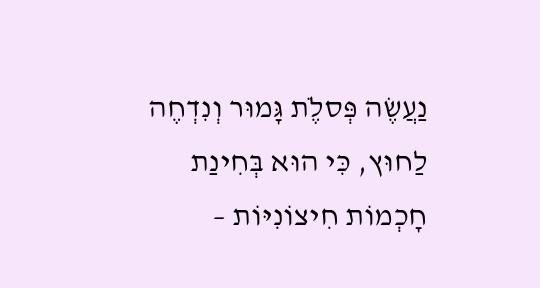נַעֲשֶׂה פְּסלֶֹת גָּמוּר וְנִדְחֶה לַחוּץ, כִּי הוּא בְּחִינַת חָכְמוֹת חִיצוֹנִיּוֹת –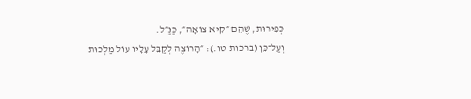כְּפִירוּת, שֶׁהֵם ״קִיא צוֹאָה״, כַּנַּ״ל.
וְעַל־כֵּן (ברכות טו.): ״הָרוֹצֶה לְקַבֵּל עָלָיו עוֹל מַלְכוּת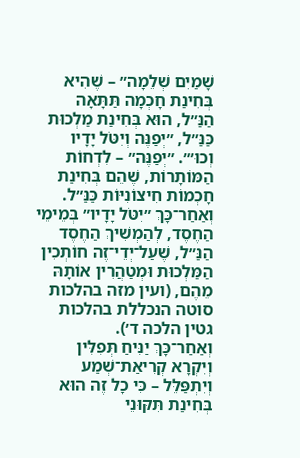שָׁמַיִם שְׁלֵמָה״ – שֶׁהִיא בְּחִינַת חָכְמָה תַּתָּאָה הַנַּ״ל, הוּא בְּחִינַת מַלְכוּת כַּנַּ״ל, ״יְפַנֶּה וְיִטֹּל יָדָיו וְכוּ׳״. ״יְפַנֶּה״ – לִדְחוֹת הַמּוֹתָרוֹת, שֶׁהֵם בְּחִינַת חָכְמוֹת חִיצוֹנִיּוֹת כַּנַּ״ל. וְאַחַר־כָּךְ ״יִטֹּל יָדָיו״ בְּמֵימֵי הַחֶסֶד, לְהַמְשִׁיךְ הַחֶסֶד הַנַּ״ל, שֶׁעַל־יְדֵי־זֶה חוֹתְכִין הַמַּלְכוּת וּמְטַהֲרִין אוֹתָהּ מֵהֶם, (ועין מזה בהלכות סוטה הנכללת בהלכות גטין הלכה ד׳).
וְאַחַר־כָּךְ יַנִּיחַ תְּפִלִּין וְיִקְרָא קְרִיאַת־שְׁמַע וְיִתְפַּלֵּל – כִּי כָל זֶה הוּא בְּחִינַת תִּקּוּנֵי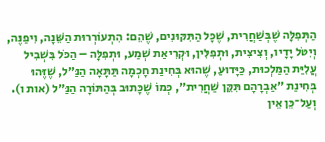הַתְּפִלָּה שֶׁבְּשַׁחֲרִית, שֶׁכָּל הַתִּקּוּנִים, שֶׁהֵם: הִתְעוֹרְרוּת הַשֵּׁנָה, וִיפַנֶּה, וְיִטֹּל יָדָיו, וְצִיצִית, וּתְפִלִּין, וּקְרִיאַת שְׁמַע, וּתְפִלָּה – הַכֹּל בִּשְׁבִיל עֲלִיַּת הַמַּלְכוּת, כַּיָּדוּעַ, שֶׁהוּא בְּחִינַת חָכְמָה תַּתָּאָה הַנַּ״ל, שֶׁזֶּהוּ בְּחִינַת ״אַבְרָהָם תִּקֵּן שַׁחֲרִית״, כְּמוֹ שֶׁכָּתוּב בְּהַתּוֹרָה הַנַּ״ל (אות ו).
וְעַל־כֵּן אֵין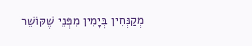מְקַנְּחִין בְּיָמִין מִפְּנֵי שֶׁקּוֹשֵׁר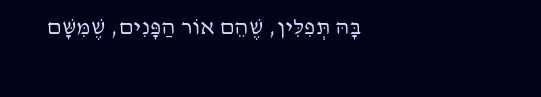בָּהּ תְּפִלִּין, שֶׁהֵם אוֹר הַפָּנִים, שֶׁמִּשָּׁם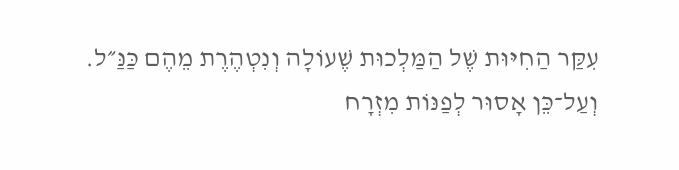עִקַּר הַחִיּוּת שֶׁל הַמַּלְכוּת שֶׁעוֹלָה וְנִטְהֶרֶת מֵהֶם כַּנַּ״ל.
וְעַל־כֵּן אָסוּר לְפַנּוֹת מִזְרָח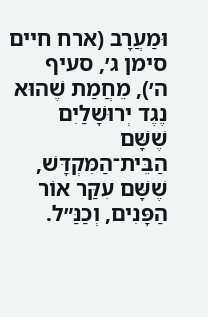וּמַעֲרָב (ארח חיים סימן ג׳, סעיף ה׳), מֵחֲמַת שֶׁהוּא נֶגֶד יְרוּשָׁלַיִם שֶׁשָּׁם הַבֵּית־הַמִּקְדָּשׁ, שֶׁשָּׁם עִקַּר אוֹר הַפָּנִים, וְכַנַּ״ל.